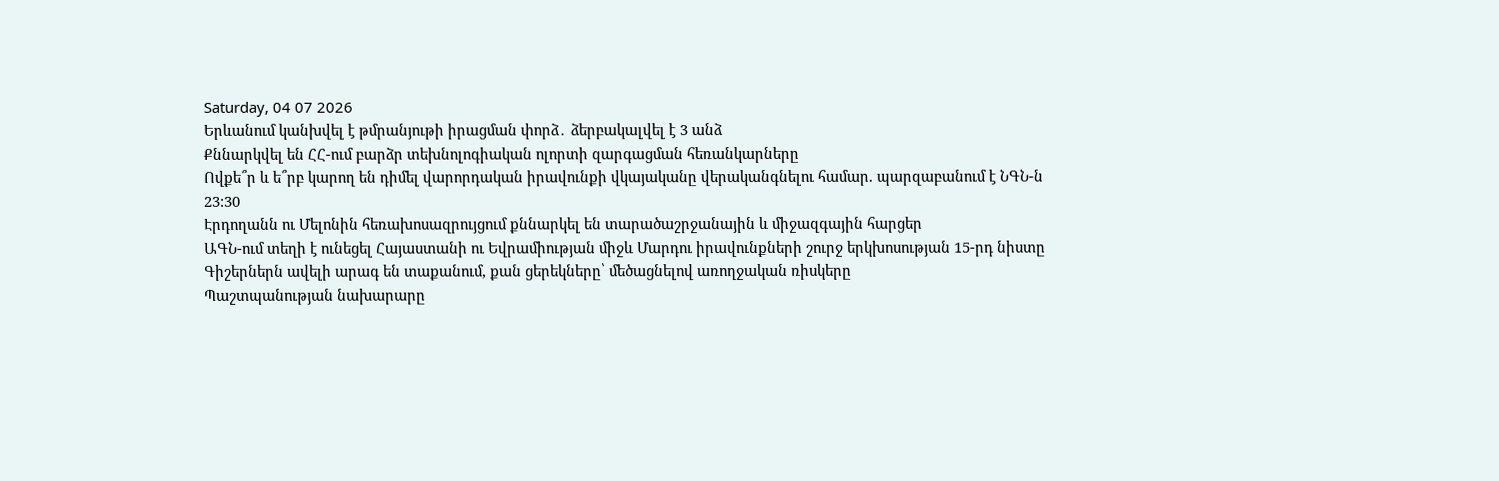Saturday, 04 07 2026
Երևանում կանխվել է թմրանյութի իրացման փորձ․ ձերբակալվել է 3 անձ
Քննարկվել են ՀՀ-ում բարձր տեխնոլոգիական ոլորտի զարգացման հեռանկարները
Ովքե՞ր և ե՞րբ կարող են դիմել վարորդական իրավունքի վկայականը վերականգնելու համար. պարզաբանում է ՆԳՆ-ն
23:30
Էրդողանն ու Մելոնին հեռախոսազրույցում քննարկել են տարածաշրջանային և միջազգային հարցեր
ԱԳՆ-ում տեղի է ունեցել Հայաստանի ու Եվրամիության միջև Մարդու իրավունքների շուրջ երկխոսության 15-րդ նիստը
Գիշերներն ավելի արագ են տաքանում, քան ցերեկները՝ մեծացնելով առողջական ռիսկերը
Պաշտպանության նախարարը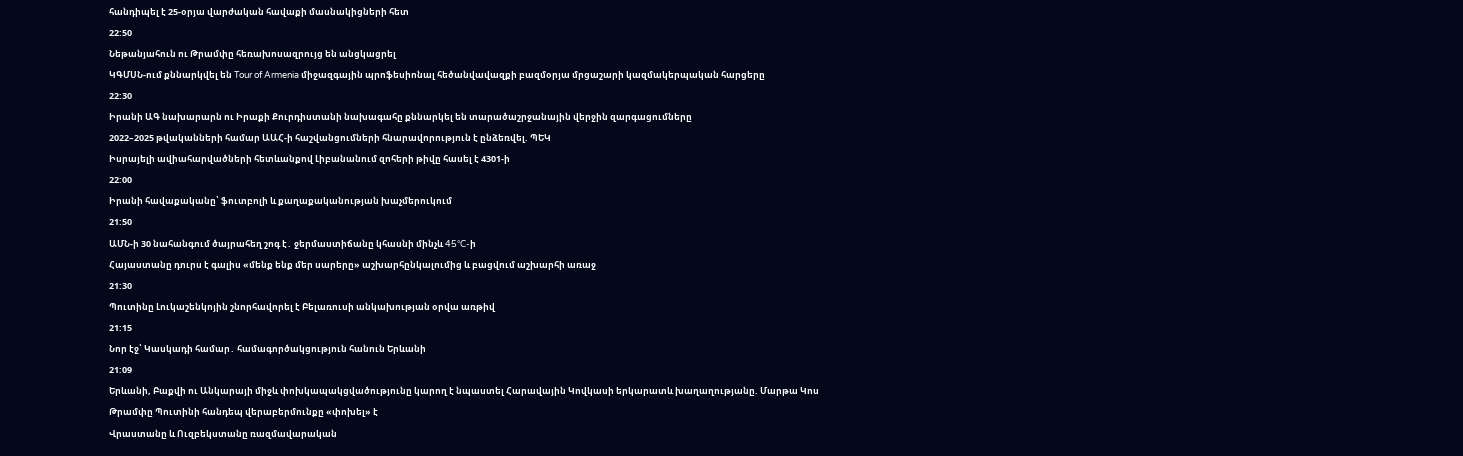հանդիպել է 25-օրյա վարժական հավաքի մասնակիցների հետ
22:50
Նեթանյահուն ու Թրամփը հեռախոսազրույց են անցկացրել
ԿԳՄՍՆ-ում քննարկվել են Tour of Armenia միջազգային պրոֆեսիոնալ հեծանվավազքի բազմօրյա մրցաշարի կազմակերպական հարցերը
22:30
Իրանի ԱԳ նախարարն ու Իրաքի Քուրդիստանի նախագահը քննարկել են տարածաշրջանային վերջին զարգացումները
2022–2025 թվականների համար ԱԱՀ-ի հաշվանցումների հնարավորություն է ընձեռվել. ՊԵԿ
Իսրայելի ավիահարվածների հետևանքով Լիբանանում զոհերի թիվը հասել է 4301-ի
22:00
Իրանի հավաքականը՝ ֆուտբոլի և քաղաքականության խաչմերուկում
21:50
ԱՄՆ-ի 30 նահանգում ծայրահեղ շոգ է․ ջերմաստիճանը կհասնի մինչև 45°C-ի
Հայաստանը դուրս է գալիս «մենք ենք մեր սարերը» աշխարհընկալումից և բացվում աշխարհի առաջ
21:30
Պուտինը Լուկաշենկոյին շնորհավորել է Բելառուսի անկախության օրվա առթիվ
21:15
Նոր էջ՝ Կասկադի համար․ համագործակցություն հանուն Երևանի
21:09
Երևանի, Բաքվի ու Անկարայի միջև փոխկապակցվածությունը կարող է նպաստել Հարավային Կովկասի երկարատև խաղաղությանը. Մարթա Կոս
Թրամփը Պուտինի հանդեպ վերաբերմունքը «փոխել» է
Վրաստանը և Ուզբեկստանը ռազմավարական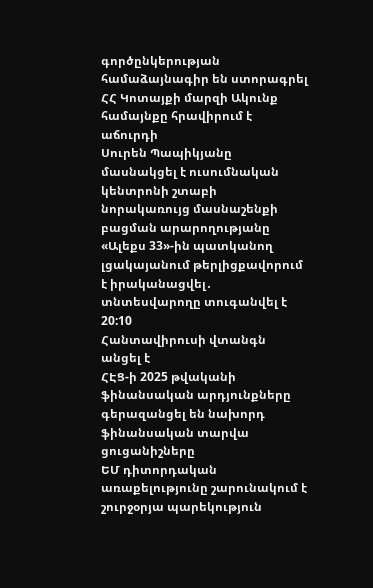գործընկերության համաձայնագիր են ստորագրել
ՀՀ Կոտայքի մարզի Ակունք համայնքը հրավիրում է աճուրդի
Սուրեն Պապիկյանը մասնակցել է ուսումնական կենտրոնի շտաբի նորակառույց մասնաշենքի բացման արարողությանը
«Ալեքս 33»-ին պատկանող լցակայանում թերլիցքավորում է իրականացվել․ տնտեսվարողը տուգանվել է
20:10
Հանտավիրուսի վտանգն անցել է
ՀԷՑ-ի 2025 թվականի ֆինանսական արդյունքները գերազանցել են նախորդ ֆինանսական տարվա ցուցանիշները
ԵՄ դիտորդական առաքելությունը շարունակում է շուրջօրյա պարեկություն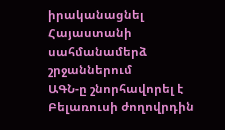իրականացնել Հայաստանի սահմանամերձ շրջաններում
ԱԳՆ-ը շնորհավորել է Բելառուսի ժողովրդին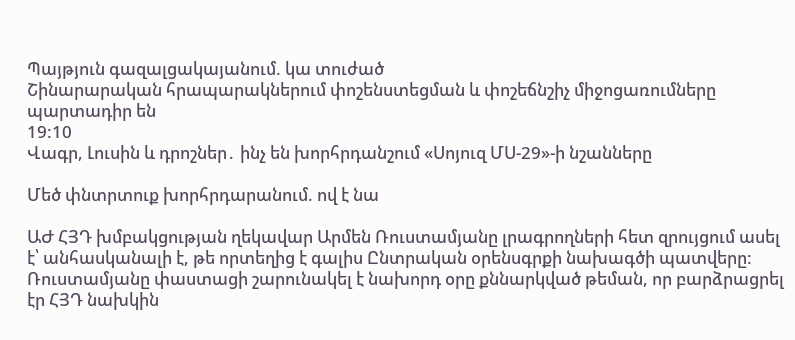Պայթյուն գազալցակայանում. կա տուժած
Շինարարական հրապարակներում փոշենստեցման և փոշեճնշիչ միջոցառումները պարտադիր են
19:10
Վագր, Լուսին և դրոշներ․ ինչ են խորհրդանշում «Սոյուզ ՄՍ-29»-ի նշանները

Մեծ փնտրտուք խորհրդարանում. ով է նա

ԱԺ ՀՅԴ խմբակցության ղեկավար Արմեն Ռուստամյանը լրագրողների հետ զրույցում ասել է՝ անհասկանալի է, թե որտեղից է գալիս Ընտրական օրենսգրքի նախագծի պատվերը: Ռուստամյանը փաստացի շարունակել է նախորդ օրը քննարկված թեման, որ բարձրացրել էր ՀՅԴ նախկին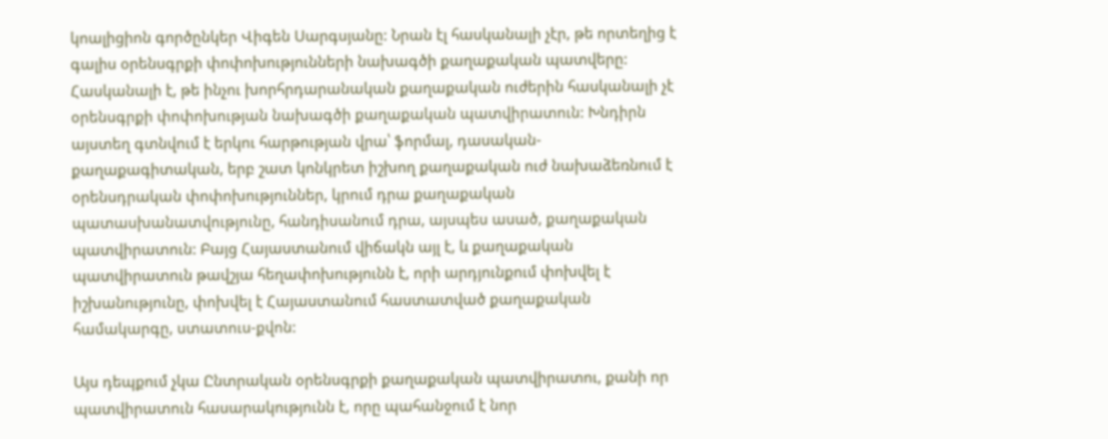կոալիցիոն գործընկեր Վիգեն Սարգսյանը: Նրան էլ հասկանալի չէր, թե որտեղից է գալիս օրենսգրքի փոփոխությունների նախագծի քաղաքական պատվերը: Հասկանալի է, թե ինչու խորհրդարանական քաղաքական ուժերին հասկանալի չէ օրենսգրքի փոփոխության նախագծի քաղաքական պատվիրատուն: Խնդիրն այստեղ գտնվում է երկու հարթության վրա՝ ֆորմալ, դասական-քաղաքագիտական, երբ շատ կոնկրետ իշխող քաղաքական ուժ նախաձեռնում է օրենսդրական փոփոխություններ, կրում դրա քաղաքական պատասխանատվությունը, հանդիսանում դրա, այսպես ասած, քաղաքական պատվիրատուն: Բայց Հայաստանում վիճակն այլ է, և քաղաքական պատվիրատուն թավշյա հեղափոխությունն է, որի արդյունքում փոխվել է իշխանությունը, փոխվել է Հայաստանում հաստատված քաղաքական համակարգը, ստատուս-քվոն:

Այս դեպքում չկա Ընտրական օրենսգրքի քաղաքական պատվիրատու, քանի որ պատվիրատուն հասարակությունն է, որը պահանջում է նոր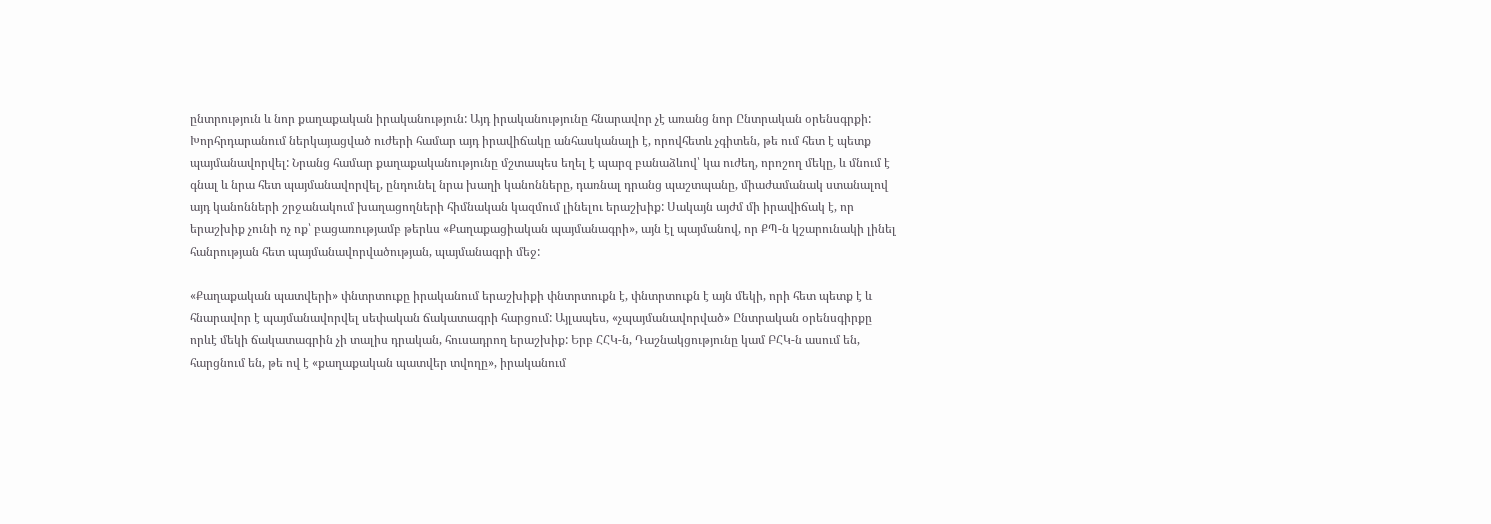ընտրություն և նոր քաղաքական իրականություն: Այդ իրականությունը հնարավոր չէ առանց նոր Ընտրական օրենսգրքի: Խորհրդարանում ներկայացված ուժերի համար այդ իրավիճակը անհասկանալի է, որովհետև չգիտեն, թե ում հետ է պետք պայմանավորվել: Նրանց համար քաղաքականությունը մշտապես եղել է պարզ բանաձևով՝ կա ուժեղ, որոշող մեկը, և մնում է գնալ և նրա հետ պայմանավորվել, ընդունել նրա խաղի կանոնները, դառնալ դրանց պաշտպանը, միաժամանակ ստանալով այդ կանոնների շրջանակում խաղացողների հիմնական կազմում լինելու երաշխիք: Սակայն այժմ մի իրավիճակ է, որ երաշխիք չունի ոչ ոք՝ բացառությամբ թերևս «Քաղաքացիական պայմանագրի», այն էլ պայմանով, որ ՔՊ-ն կշարունակի լինել հանրության հետ պայմանավորվածության, պայմանագրի մեջ:

«Քաղաքական պատվերի» փնտրտուքը իրականում երաշխիքի փնտրտուքն է, փնտրտուքն է այն մեկի, որի հետ պետք է և հնարավոր է պայմանավորվել սեփական ճակատագրի հարցում: Այլապես, «չպայմանավորված» Ընտրական օրենսգիրքը որևէ մեկի ճակատագրին չի տալիս դրական, հուսադրող երաշխիք: Երբ ՀՀԿ-ն, Դաշնակցությունը կամ ԲՀԿ-ն ասում են, հարցնում են, թե ով է «քաղաքական պատվեր տվողը», իրականում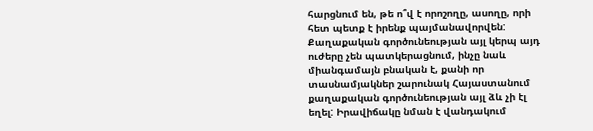հարցնում են, թե ո՞վ է որոշողը, ասողը, որի հետ պետք է իրենք պայմանավորվեն: Քաղաքական գործունեության այլ կերպ այդ ուժերը չեն պատկերացնում, ինչը նաև միանգամայն բնական է, քանի որ տասնամյակներ շարունակ Հայաստանում քաղաքական գործունեության այլ ձև չի էլ եղել: Իրավիճակը նման է վանդակում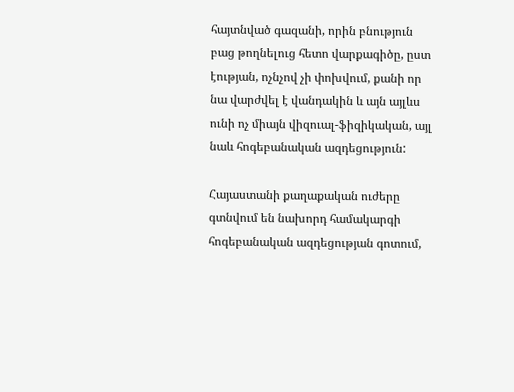հայտնված գազանի, որին բնություն բաց թողնելուց հետո վարքագիծը, ըստ էության, ոչնչով չի փոխվում, քանի որ նա վարժվել է վանդակին և այն այլևս ունի ոչ միայն վիզուալ-ֆիզիկական, այլ նաև հոգեբանական ազդեցություն:

Հայաստանի քաղաքական ուժերը գտնվում են նախորդ համակարգի հոգեբանական ազդեցության գոտում,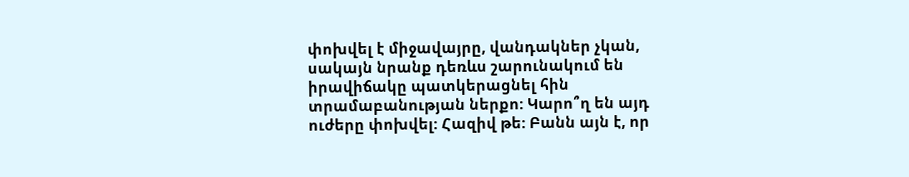փոխվել է միջավայրը, վանդակներ չկան, սակայն նրանք դեռևս շարունակում են իրավիճակը պատկերացնել հին տրամաբանության ներքո: Կարո՞ղ են այդ ուժերը փոխվել: Հազիվ թե: Բանն այն է, որ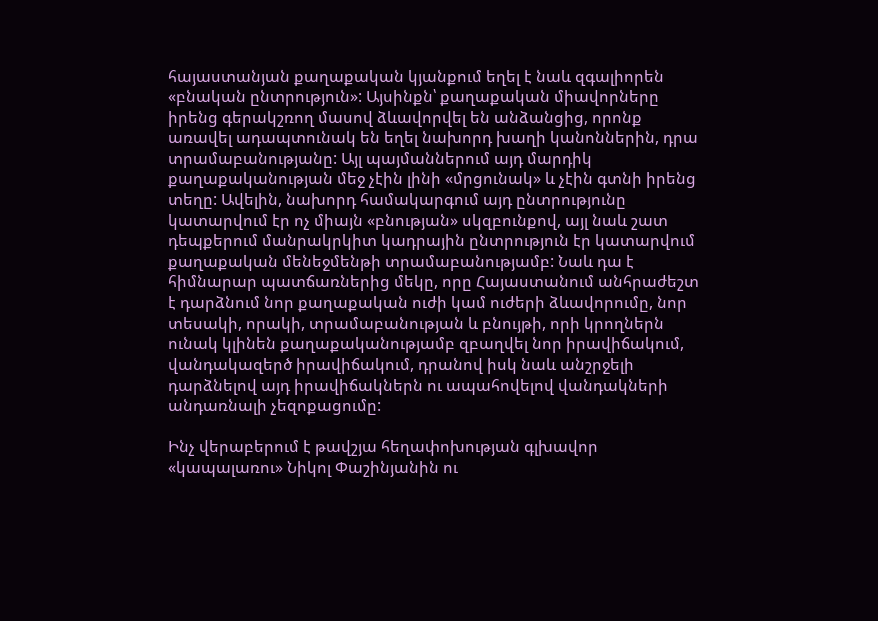հայաստանյան քաղաքական կյանքում եղել է նաև զգալիորեն «բնական ընտրություն»: Այսինքն՝ քաղաքական միավորները իրենց գերակշռող մասով ձևավորվել են անձանցից, որոնք առավել ադապտունակ են եղել նախորդ խաղի կանոններին, դրա տրամաբանությանը: Այլ պայմաններում այդ մարդիկ քաղաքականության մեջ չէին լինի «մրցունակ» և չէին գտնի իրենց տեղը: Ավելին, նախորդ համակարգում այդ ընտրությունը կատարվում էր ոչ միայն «բնության» սկզբունքով, այլ նաև շատ դեպքերում մանրակրկիտ կադրային ընտրություն էր կատարվում քաղաքական մենեջմենթի տրամաբանությամբ: Նաև դա է հիմնարար պատճառներից մեկը, որը Հայաստանում անհրաժեշտ է դարձնում նոր քաղաքական ուժի կամ ուժերի ձևավորումը, նոր տեսակի, որակի, տրամաբանության և բնույթի, որի կրողներն ունակ կլինեն քաղաքականությամբ զբաղվել նոր իրավիճակում, վանդակազերծ իրավիճակում, դրանով իսկ նաև անշրջելի դարձնելով այդ իրավիճակներն ու ապահովելով վանդակների անդառնալի չեզոքացումը:

Ինչ վերաբերում է թավշյա հեղափոխության գլխավոր «կապալառու» Նիկոլ Փաշինյանին ու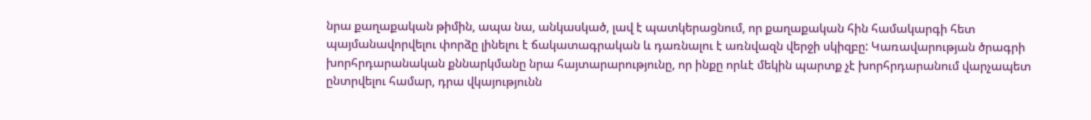նրա քաղաքական թիմին, ապա նա, անկասկած, լավ է պատկերացնում, որ քաղաքական հին համակարգի հետ պայմանավորվելու փորձը լինելու է ճակատագրական և դառնալու է առնվազն վերջի սկիզբը: Կառավարության ծրագրի խորհրդարանական քննարկմանը նրա հայտարարությունը, որ ինքը որևէ մեկին պարտք չէ խորհրդարանում վարչապետ ընտրվելու համար, դրա վկայությունն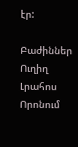էր:

Բաժիններ
Ուղիղ
Լրահոս
Որոնում